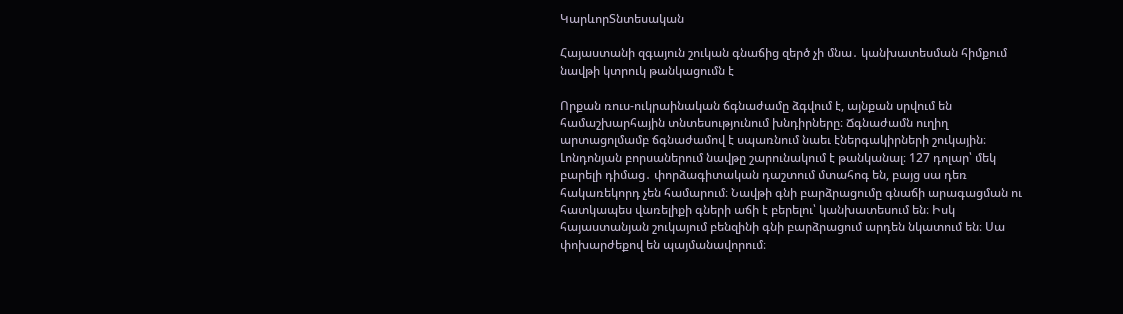ԿարևորՏնտեսական

Հայաստանի զգայուն շուկան գնաճից զերծ չի մնա․ կանխատեսման հիմքում նավթի կտրուկ թանկացումն է

Որքան ռուս-ուկրաինական ճգնաժամը ձգվում է, այնքան սրվում են համաշխարհային տնտեսությունում խնդիրները։ Ճգնաժամն ուղիղ արտացոլմամբ ճգնաժամով է սպառնում նաեւ էներգակիրների շուկային։ Լոնդոնյան բորսաներում նավթը շարունակում է թանկանալ։ 127 դոլար՝ մեկ բարելի դիմաց․ փորձագիտական դաշտում մտահոգ են, բայց սա դեռ հակառեկորդ չեն համարում։ Նավթի գնի բարձրացումը գնաճի արագացման ու հատկապես վառելիքի գների աճի է բերելու՝ կանխատեսում են։ Իսկ հայաստանյան շուկայում բենզինի գնի բարձրացում արդեն նկատում են։ Սա փոխարժեքով են պայմանավորում։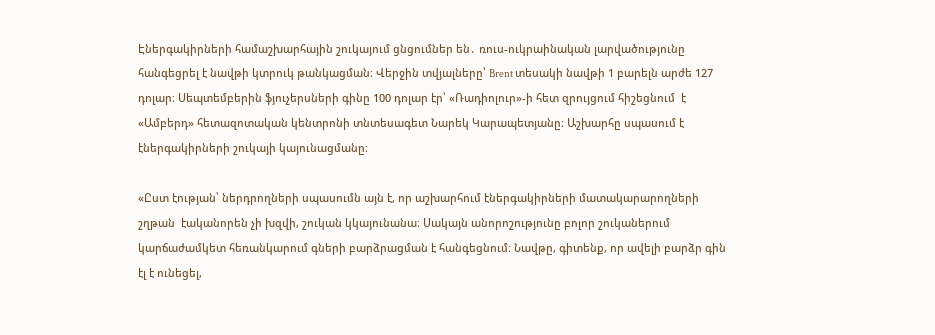Էներգակիրների համաշխարհային շուկայում ցնցումներ են․ ռուս-ուկրաինական լարվածությունը հանգեցրել է նավթի կտրուկ թանկացման։ Վերջին տվյալները՝ Brent տեսակի նավթի 1 բարելն արժե 127 դոլար։ Սեպտեմբերին ֆյուչերսների գինը 100 դոլար էր՝ «Ռադիոլուր»-ի հետ զրույցում հիշեցնում  է «Ամբերդ» հետազոտական կենտրոնի տնտեսագետ Նարեկ Կարապետյանը։ Աշխարհը սպասում է էներգակիրների շուկայի կայունացմանը։

«Ըստ էության՝ ներդրողների սպասումն այն է, որ աշխարհում էներգակիրների մատակարարողների շղթան  էականորեն չի խզվի, շուկան կկայունանա։ Սակայն անորոշությունը բոլոր շուկաներում կարճաժամկետ հեռանկարում գների բարձրացման է հանգեցնում։ Նավթը, գիտենք, որ ավելի բարձր գին էլ է ունեցել,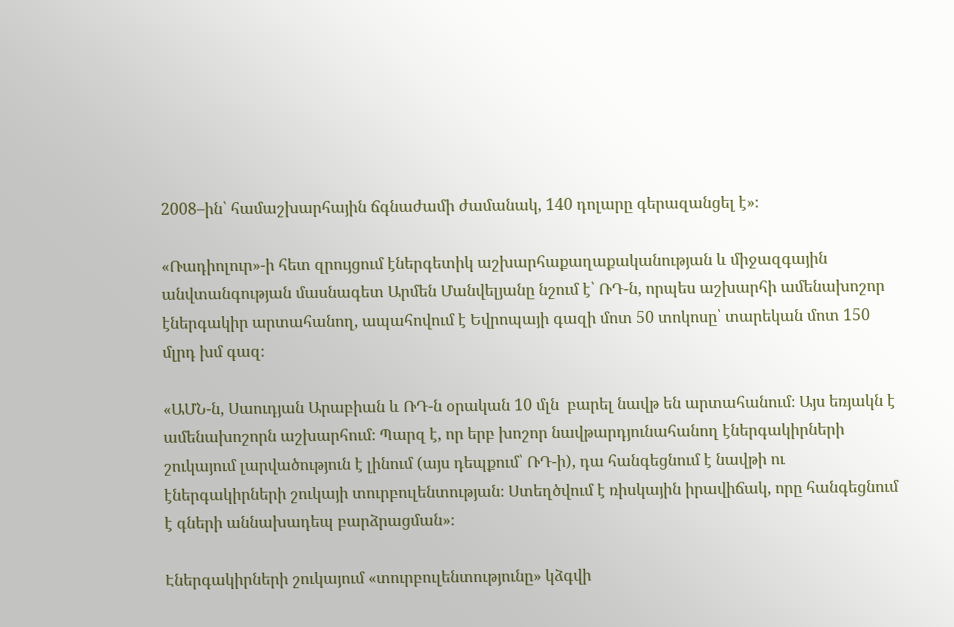2008–ին՝ համաշխարհային ճգնաժամի ժամանակ, 140 դոլարը գերազանցել է»։

«Ռադիոլուր»-ի հետ զրույցում էներգետիկ աշխարհաքաղաքականության և միջազգային անվտանգության մասնագետ Արմեն Մանվելյանը նշում է՝ ՌԴ-ն, որպես աշխարհի ամենախոշոր էներգակիր արտահանող, ապահովում է Եվրոպայի գազի մոտ 50 տոկոսը՝ տարեկան մոտ 150 մլրդ խմ գազ։

«ԱՄՆ-ն, Սաուդյան Արաբիան և ՌԴ-ն օրական 10 մլն  բարել նավթ են արտահանում։ Այս եռյակն է  ամենախոշորն աշխարհում։ Պարզ է, որ երբ խոշոր նավթարդյունահանող էներգակիրների շուկայում լարվածություն է լինում (այս դեպքում՝ ՌԴ-ի), դա հանգեցնում է նավթի ու էներգակիրների շուկայի տուրբուլենտության։ Ստեղծվում է ռիսկային իրավիճակ, որը հանգեցնում է գների աննախադեպ բարձրացման»։

Էներգակիրների շուկայում «տուրբուլենտությունը» կձգվի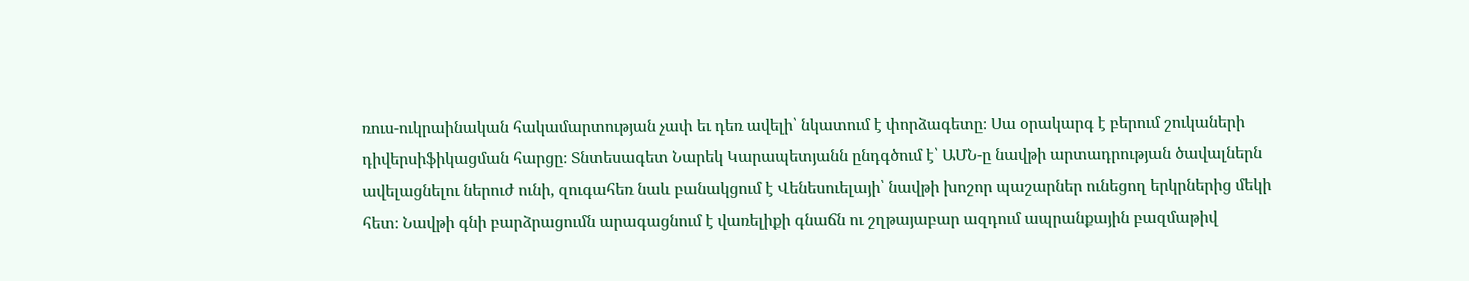ռուս-ուկրաինական հակամարտության չափ եւ դեռ ավելի՝ նկատում է փորձագետը։ Սա օրակարգ է բերում շուկաների դիվերսիֆիկացման հարցը։ Տնտեսագետ Նարեկ Կարապետյանն ընդգծում է՝ ԱՄՆ-ը նավթի արտադրության ծավալներն ավելացնելու ներուժ ունի, զուգահեռ նաև բանակցում է Վենեսուելայի՝ նավթի խոշոր պաշարներ ունեցող երկրներից մեկի հետ։ Նավթի գնի բարձրացումն արագացնում է վառելիքի գնաճն ու շղթայաբար ազդում ապրանքային բազմաթիվ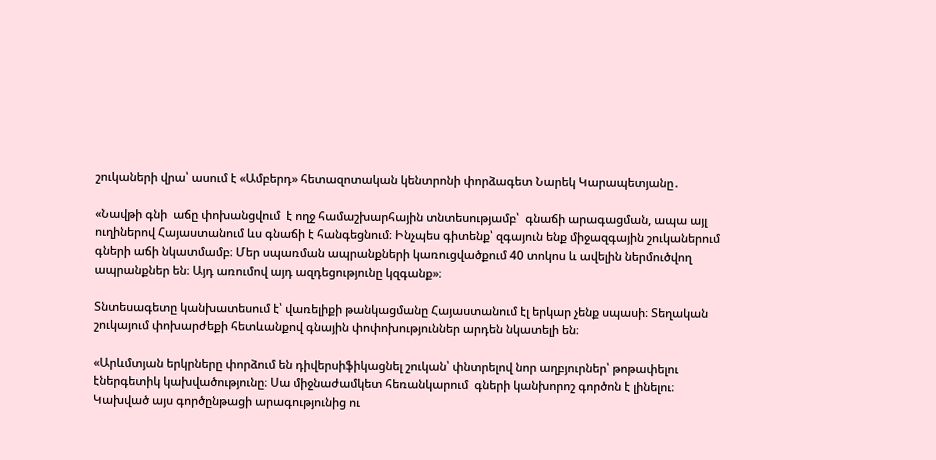շուկաների վրա՝ ասում է «Ամբերդ» հետազոտական կենտրոնի փորձագետ Նարեկ Կարապետյանը․

«Նավթի գնի  աճը փոխանցվում  է ողջ համաշխարհային տնտեսությամբ՝  գնաճի արագացման, ապա այլ ուղիներով Հայաստանում ևս գնաճի է հանգեցնում։ Ինչպես գիտենք՝ զգայուն ենք միջազգային շուկաներում գների աճի նկատմամբ։ Մեր սպառման ապրանքների կառուցվածքում 40 տոկոս և ավելին ներմուծվող ապրանքներ են։ Այդ առումով այդ ազդեցությունը կզգանք»։

Տնտեսագետը կանխատեսում է՝ վառելիքի թանկացմանը Հայաստանում էլ երկար չենք սպասի։ Տեղական շուկայում փոխարժեքի հետևանքով գնային փոփոխություններ արդեն նկատելի են։

«Արևմտյան երկրները փորձում են դիվերսիֆիկացնել շուկան՝ փնտրելով նոր աղբյուրներ՝ թոթափելու  էներգետիկ կախվածությունը։ Սա միջնաժամկետ հեռանկարում  գների կանխորոշ գործոն է լինելու։ Կախված այս գործընթացի արագությունից ու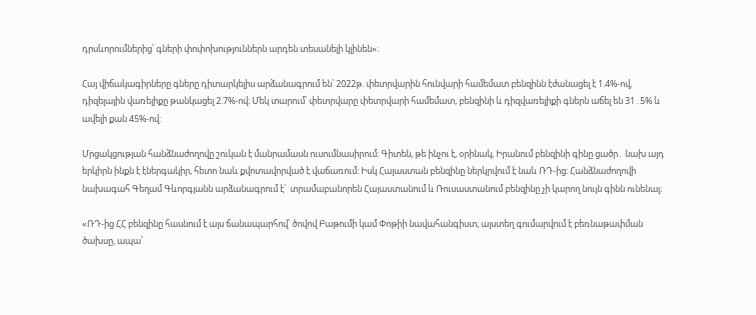դրսևորումներից՝ գների փոփոխություններն արդեն տեսանելի կլինեն»։

Հայ վիճակագիրները գները դիտարկելիս արձանագրում են՝ 2022թ. փետրվարին հունվարի համեմատ բենզինն էժանացել է 1.4%-ով, դիզելային վառելիքը թանկացել 2.7%-ով։ Մեկ տարում՝ փետրվարը փետրվարի համեմատ, բենզինի և դիզվառելիքի գներն աճել են 31․5% և ավելի քան 45%-ով:

Մրցակցության հանձնաժողովը շուկան է մանրամասն ուսումնասիրում։ Գիտեն, թե ինչու է, օրինակ, Իրանում բենզինի գինը ցածր․ նախ այդ երկիրն ինքն է էներգակիր, հետո նաև քվոտավորված է վաճառում։ Իսկ Հայաստան բենզինը ներկրվում է նաև ՌԴ-ից։ Հանձնաժողովի նախագահ Գեղամ Գևորգյանն արձանագրում է՝  տրամաբանորեն Հայաստանում և Ռուսաստանում բենզինը չի կարող նույն գինն ունենալ։

«ՌԴ-ից ՀՀ բենզինը հասնում է այս ճանապարհով՝ ծովով Բաթումի կամ Փոթիի նավահանգիստ, այստեղ գումարվում է բեռնաթափման ծախսը, ապա՝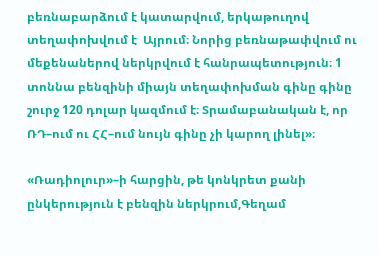բեռնաբարձում է կատարվում, երկաթուղով տեղափոխվում է  Այրում։ Նորից բեռնաթափվում ու մեքենաներով ներկրվում է հանրապետություն։ 1 տոննա բենզինի միայն տեղափոխման գինը գինը շուրջ 120 դոլար կազմում է։ Տրամաբանական է, որ ՌԴ–ում ու ՀՀ–ում նույն գինը չի կարող լինել»։

«Ռադիոլուր»–ի հարցին, թե կոնկրետ քանի ընկերություն է բենզին ներկրում,Գեղամ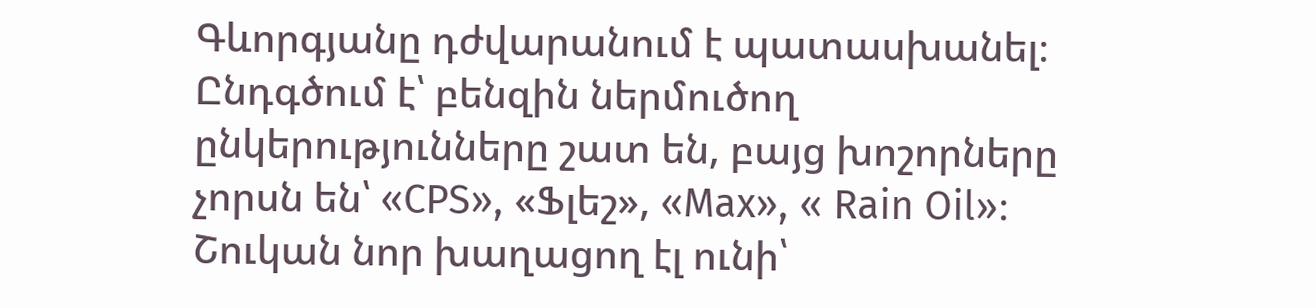Գևորգյանը դժվարանում է պատասխանել։ Ընդգծում է՝ բենզին ներմուծող ընկերությունները շատ են, բայց խոշորները չորսն են՝ «CPS», «Ֆլեշ», «Max», « Rain Oil»։ Շուկան նոր խաղացող էլ ունի՝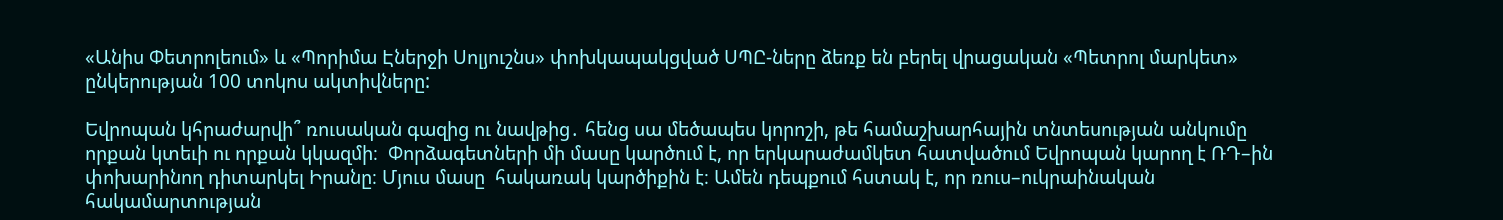«Անիս Փետրոլեում» և «Պորիմա Էներջի Սոլյուշնս» փոխկապակցված ՍՊԸ-ները ձեռք են բերել վրացական «Պետրոլ մարկետ» ընկերության 100 տոկոս ակտիվները:

Եվրոպան կհրաժարվի՞ ռուսական գազից ու նավթից․ հենց սա մեծապես կորոշի, թե համաշխարհային տնտեսության անկումը որքան կտեւի ու որքան կկազմի։  Փորձագետների մի մասը կարծում է, որ երկարաժամկետ հատվածում Եվրոպան կարող է ՌԴ–ին փոխարինող դիտարկել Իրանը։ Մյուս մասը  հակառակ կարծիքին է։ Ամեն դեպքում հստակ է, որ ռուս–ուկրաինական հակամարտության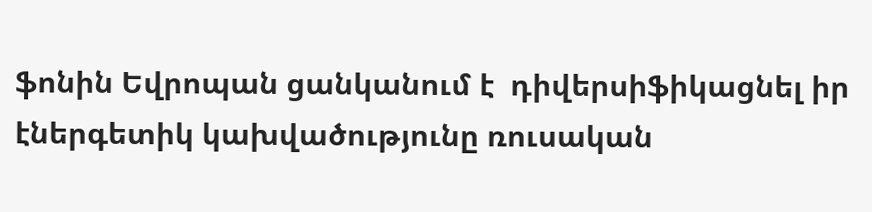ֆոնին Եվրոպան ցանկանում է  դիվերսիֆիկացնել իր էներգետիկ կախվածությունը ռուսական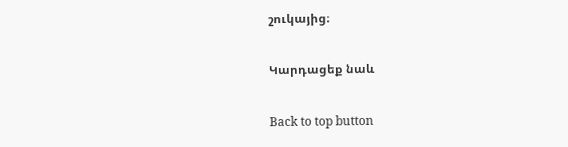շուկայից։

Կարդացեք նաև

Back to top button